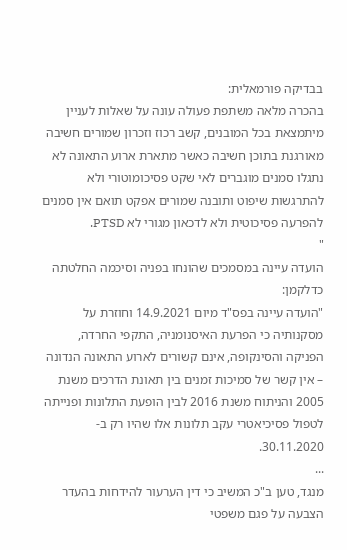בבדיקה פורמאלית:
בהכרה מלאה משתפת פעולה עונה על שאלות לעניין מיתמצאת בכל המובנים, קשב רכוז וזכרון שמורים חשיבה מאורגנת בתוכן חשיבה כאשר מתארת ארוע התאונה לא נתגלו סמנים מוגברים לאי שקט פסיכומוטורי ולא להתרגשות שיפוט ותובנה שמורים אפקט תואם אין סמנים להפרעה פסיכוטית ולא לדכאון מגורי לא PTSD.
"
הועדה עיינה במסמכים שהונחו בפניה וסיכמה החלטתה כדלקמן:
"הועדה עיינה בפס"ד מיום 14.9.2021 וחוזרת על מסקנותיה כי הפרעת האיסנומניה, התקפי החרדה, הפניקה והסינקופה, אינם קשורים לארוע התאונה הנדונה – אין קשר של סמיכות זמנים בין תאונת הדרכים משנת 2005 והניתוח משנת 2016 לבין הופעת התלונות ופנייתה לטפול פסיכיאטרי עקב תלונות אלו שהיו רק ב- 30.11.2020.
...
מנגד, טען ב"כ המשיב כי דין הערעור להידחות בהעדר הצבעה על פגם משפטי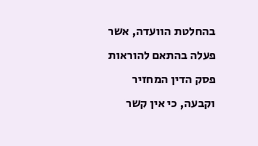בהחלטת הוועדה, אשר פעלה בהתאם להוראות פסק הדין המחזיר וקבעה, כי אין קשר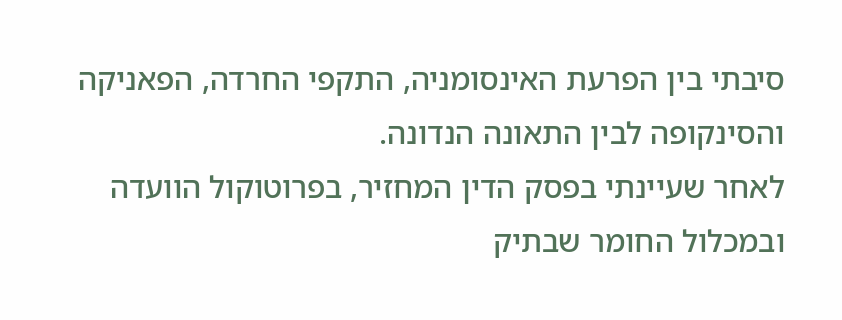סיבתי בין הפרעת האינסומניה, התקפי החרדה, הפאניקה והסינקופה לבין התאונה הנדונה.
לאחר שעיינתי בפסק הדין המחזיר, בפרוטוקול הוועדה ובמכלול החומר שבתיק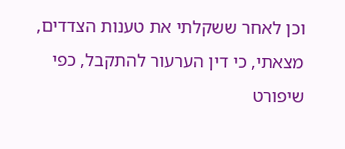וכן לאחר ששקלתי את טענות הצדדים, מצאתי, כי דין הערעור להתקבל, כפי שיפורט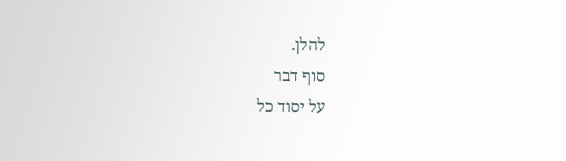להלן.
סוף דבר
על יסוד כל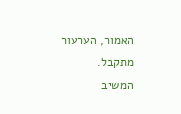האמור, הערעור מתקבל.
המשיב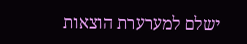ישלם למערערת הוצאות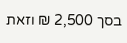בסך 2,500 ₪ וזאת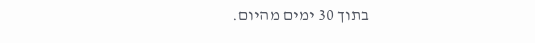בתוך 30 ימים מהיום.